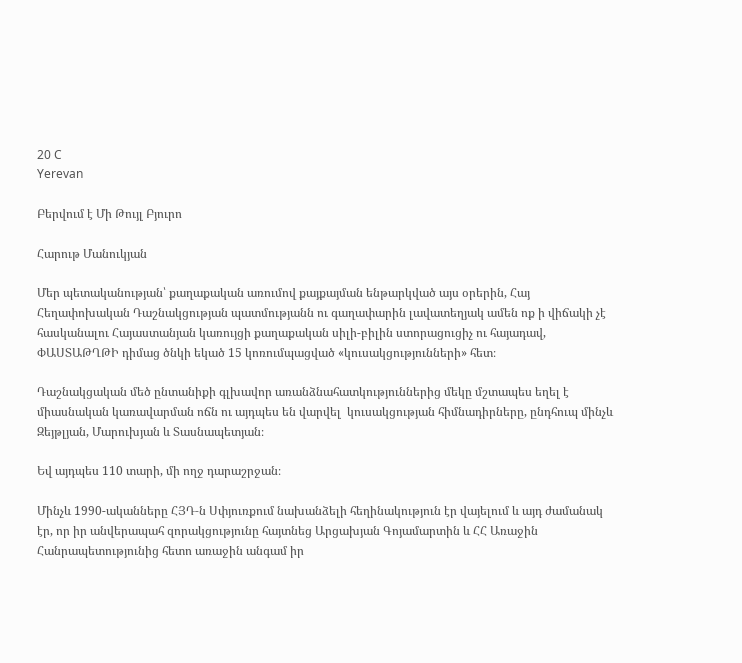20 C
Yerevan

Բերվում է Մի Թույլ Բյուրո

Հարութ Մանուկյան

Մեր պետականության՝ քաղաքական առումով քայքայման ենթարկված այս օրերին, Հայ Հեղափոխական Դաշնակցության պատմությանն ու գաղափարին լավատեղյակ ամեն ոք ի վիճակի չէ հասկանալու Հայաստանյան կառույցի քաղաքական սիլի-բիլին ստորացուցիչ ու հայադավ, ՓԱՍՏԱԹՂԹԻ դիմաց ծնկի եկած 15 կոռումպացված «կուսակցությունների» հետ։

Դաշնակցական մեծ ընտանիքի գլխավոր առանձնահատկություններից մեկը մշտապես եղել է միասնական կառավարման ոճն ու այդպես են վարվել  կուսակցության հիմնադիրները, ընդհուպ մինչև Զեյթլյան, Մարուխյան և Տասնապետյան։

Եվ այդպես 110 տարի, մի ողջ դարաշրջան։

Մինչև 1990-ականները ՀՅԴ‑ն Սփյուռքում նախանձելի հեղինակություն էր վայելում և այդ ժամանակ էր, որ իր անվերապահ զորակցությունը հայտնեց Արցախյան Գոյամարտին և ՀՀ Առաջին Հանրապետությունից հետո առաջին անգամ իր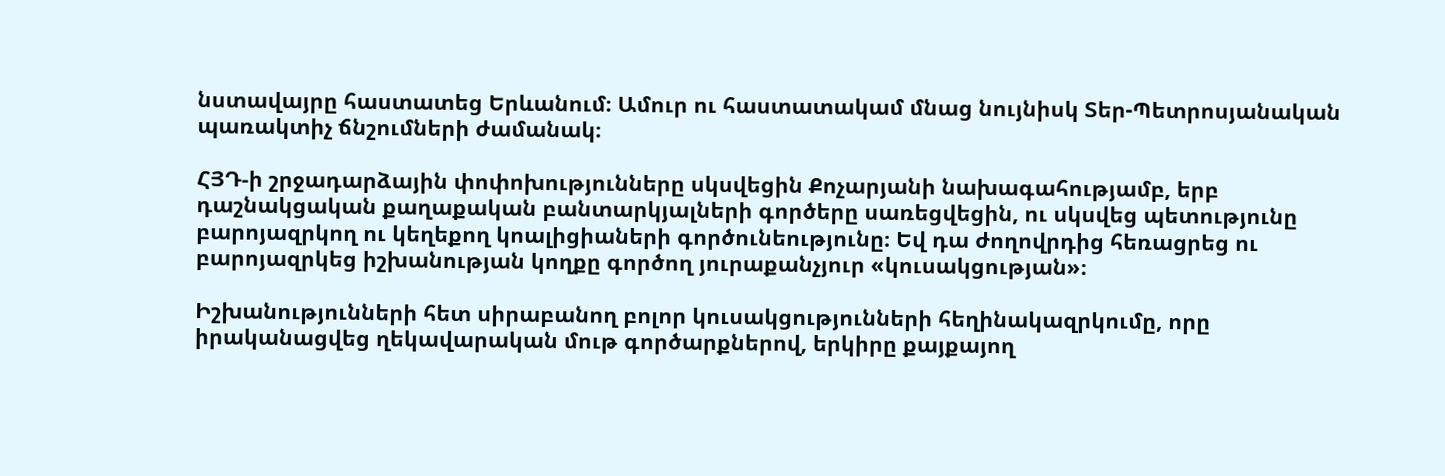նստավայրը հաստատեց Երևանում։ Ամուր ու հաստատակամ մնաց նույնիսկ Տեր-Պետրոսյանական պառակտիչ ճնշումների ժամանակ։

ՀՅԴ‑ի շրջադարձային փոփոխությունները սկսվեցին Քոչարյանի նախագահությամբ, երբ դաշնակցական քաղաքական բանտարկյալների գործերը սառեցվեցին, ու սկսվեց պետությունը բարոյազրկող ու կեղեքող կոալիցիաների գործունեությունը։ Եվ դա ժողովրդից հեռացրեց ու բարոյազրկեց իշխանության կողքը գործող յուրաքանչյուր «կուսակցության»։

Իշխանությունների հետ սիրաբանող բոլոր կուսակցությունների հեղինակազրկումը, որը իրականացվեց ղեկավարական մութ գործարքներով, երկիրը քայքայող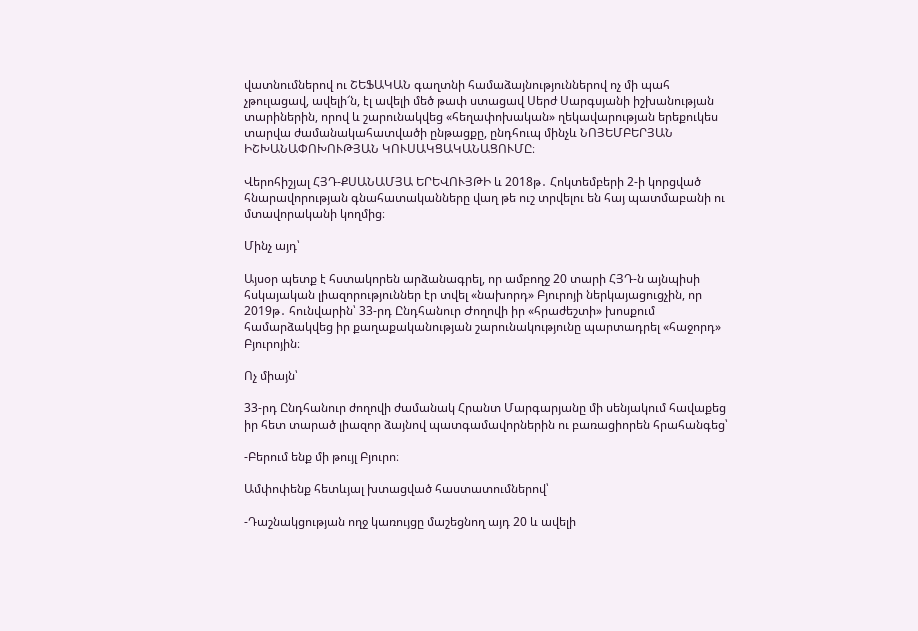վատնումներով ու ՇԵՖԱԿԱՆ գաղտնի համաձայնություններով ոչ մի պահ չթուլացավ, ավելի՜ն, էլ ավելի մեծ թափ ստացավ Սերժ Սարգսյանի իշխանության տարիներին, որով և շարունակվեց «հեղափոխական» ղեկավարության երեքուկես տարվա ժամանակահատվածի ընթացքը, ընդհուպ մինչև ՆՈՅԵՄԲԵՐՅԱՆ ԻՇԽԱՆԱՓՈԽՈՒԹՅԱՆ ԿՈՒՍԱԿՑԱԿԱՆԱՑՈՒՄԸ։

Վերոհիշյալ ՀՅԴ-ՔՍԱՆԱՄՅԱ ԵՐԵՎՈՒՅԹԻ և 2018թ․ Հոկտեմբերի 2‑ի կորցված հնարավորության գնահատականները վաղ թե ուշ տրվելու են հայ պատմաբանի ու մտավորականի կողմից։

Մինչ այդ՝

Այսօր պետք է հստակորեն արձանագրել, որ ամբողջ 20 տարի ՀՅԴ‑ն այնպիսի հսկայական լիազորություններ էր տվել «նախորդ» Բյուրոյի ներկայացուցչին, որ 2019թ․ հունվարին՝ 33-րդ Ընդհանուր Ժողովի իր «հրաժեշտի» խոսքում համարձակվեց իր քաղաքականության շարունակությունը պարտադրել «հաջորդ» Բյուրոյին։

Ոչ միայն՝

33-րդ Ընդհանուր ժողովի ժամանակ Հրանտ Մարգարյանը մի սենյակում հավաքեց իր հետ տարած լիազոր ձայնով պատգամավորներին ու բառացիորեն հրահանգեց՝

-Բերում ենք մի թույլ Բյուրո։

Ամփոփենք հետևյալ խտացված հաստատումներով՝

-Դաշնակցության ողջ կառույցը մաշեցնող այդ 20 և ավելի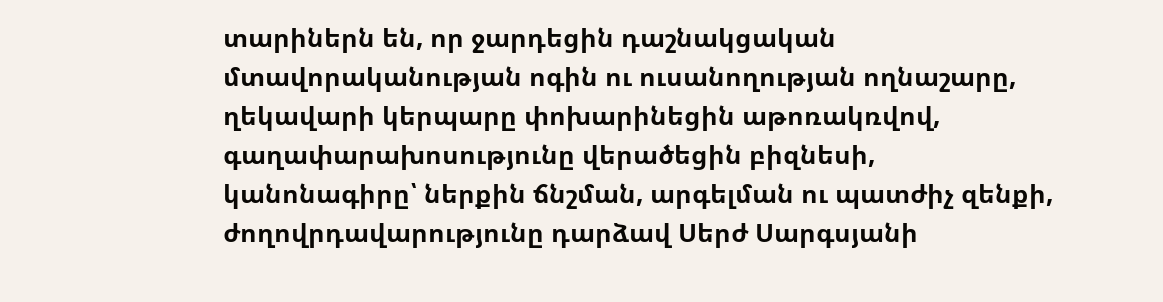տարիներն են, որ ջարդեցին դաշնակցական մտավորականության ոգին ու ուսանողության ողնաշարը, ղեկավարի կերպարը փոխարինեցին աթոռակռվով, գաղափարախոսությունը վերածեցին բիզնեսի, կանոնագիրը՝ ներքին ճնշման, արգելման ու պատժիչ զենքի, ժողովրդավարությունը դարձավ Սերժ Սարգսյանի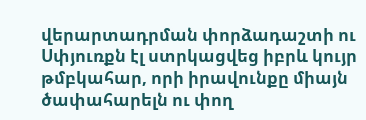վերարտադրման փորձադաշտի ու Սփյուռքն էլ ստրկացվեց իբրև կույր թմբկահար, որի իրավունքը միայն ծափահարելն ու փող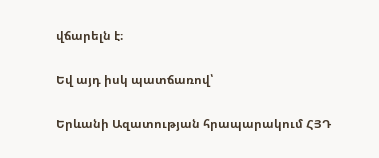վճարելն է։

Եվ այդ իսկ պատճառով՝

Երևանի Ազատության հրապարակում ՀՅԴ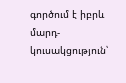գործում է իբրև մարդ-կուսակցություն՝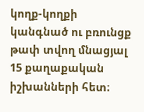կողք-կողքի կանգնած ու բռունցք թափ տվող մնացյալ 15 քաղաքական իշխանների հետ։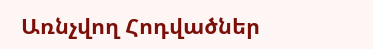Առնչվող Հոդվածներ